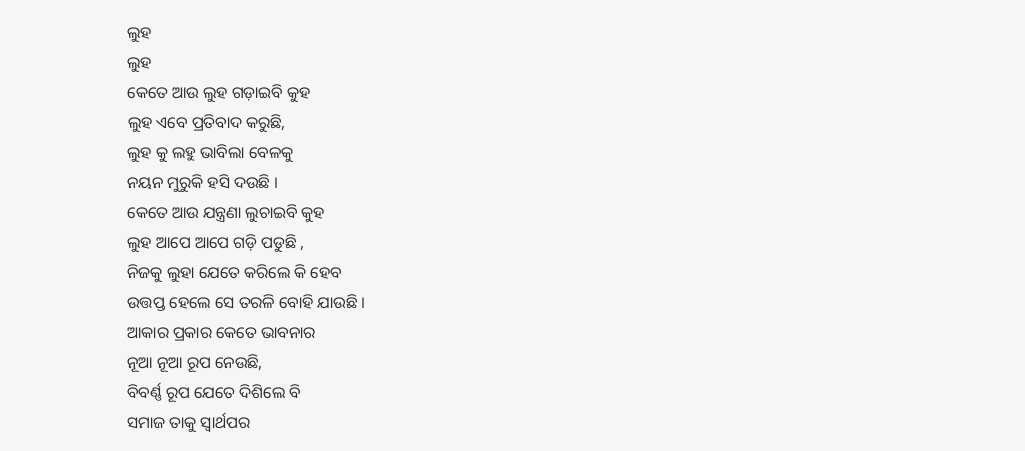ଲୁହ
ଲୁହ
କେତେ ଆଉ ଲୁହ ଗଡ଼ାଇବି କୁହ
ଲୁହ ଏବେ ପ୍ରତିବାଦ କରୁଛି,
ଲୁହ କୁ ଲହୁ ଭାବିଲା ବେଳକୁ
ନୟନ ମୁରୁକି ହସି ଦଉଛି ।
କେତେ ଆଉ ଯନ୍ତ୍ରଣା ଲୁଚାଇବି କୁହ
ଲୁହ ଆପେ ଆପେ ଗଡ଼ି ପଡୁଛି ,
ନିଜକୁ ଲୁହା ଯେତେ କରିଲେ କି ହେବ
ଉତ୍ତପ୍ତ ହେଲେ ସେ ତରଳି ବୋହି ଯାଉଛି ।
ଆକାର ପ୍ରକାର କେତେ ଭାବନାର
ନୂଆ ନୂଆ ରୂପ ନେଉଛି,
ବିବର୍ଣ୍ଣ ରୂପ ଯେତେ ଦିଶିଲେ ବି
ସମାଜ ତାକୁ ସ୍ୱାର୍ଥପର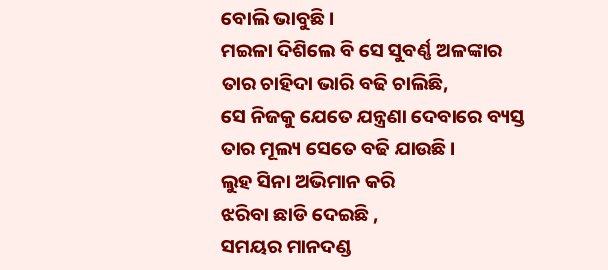ବୋଲି ଭାବୁଛି।
ମଇଳା ଦିଶିଲେ ବି ସେ ସୁବର୍ଣ୍ଣ ଅଳଙ୍କାର
ତାର ଚାହିଦା ଭାରି ବଢି ଚାଲିଛି,
ସେ ନିଜକୁ ଯେତେ ଯନ୍ତ୍ରଣା ଦେବାରେ ବ୍ୟସ୍ତ
ତାର ମୂଲ୍ୟ ସେତେ ବଢି ଯାଉଛି ।
ଲୁହ ସିନା ଅଭିମାନ କରି
ଝରିବା ଛାଡି ଦେଇଛି ,
ସମୟର ମାନଦଣ୍ଡ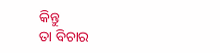କିନ୍ତୁ
ତା ବିଚାର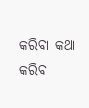କରିବା କଥା କରିବ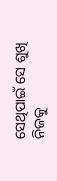ସେଥିପାଇଁ ସେ ଶୁଖି ନିଜକୁ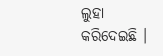ଲୁହା କରିଦେଇଛି ।